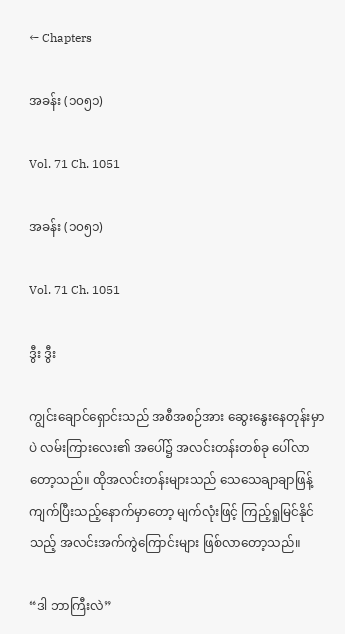← Chapters

အခန်း (၁၀၅၁)

Vol. 71 Ch. 1051

အခန်း (၁၀၅၁)

Vol. 71 Ch. 1051

ဒွီး ဒွီး

ကျွင်းချောင်ရှောင်းသည် အစီအစဉ်အား ဆွေးနွေးနေတုန်းမှာပဲ လမ်းကြားလေး၏ အပေါ်၌ အလင်းတန်းတစ်ခု ပေါ်လာတော့သည်။ ထိုအလင်းတန်းများသည် သေသေချာချာဖြန့်ကျက်ပြီးသည့်နောက်မှာတော့ မျက်လုံးဖြင့် ကြည့်ရှုမြင်နိုင်သည့် အလင်းအက်ကွဲကြောင်းများ ဖြစ်လာတော့သည်။

“ဒါ ဘာကြီးလဲ”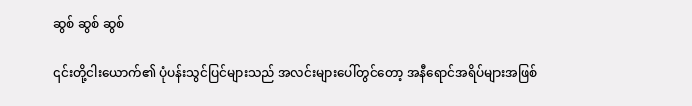ဆွစ် ဆွစ် ဆွစ်

၎င်းတို့ငါးယောက်၏ ပုံပန်းသွင်ပြင်များသည် အလင်းများပေါ်တွင်တော့ အနီရောင်အရိပ်များအဖြစ်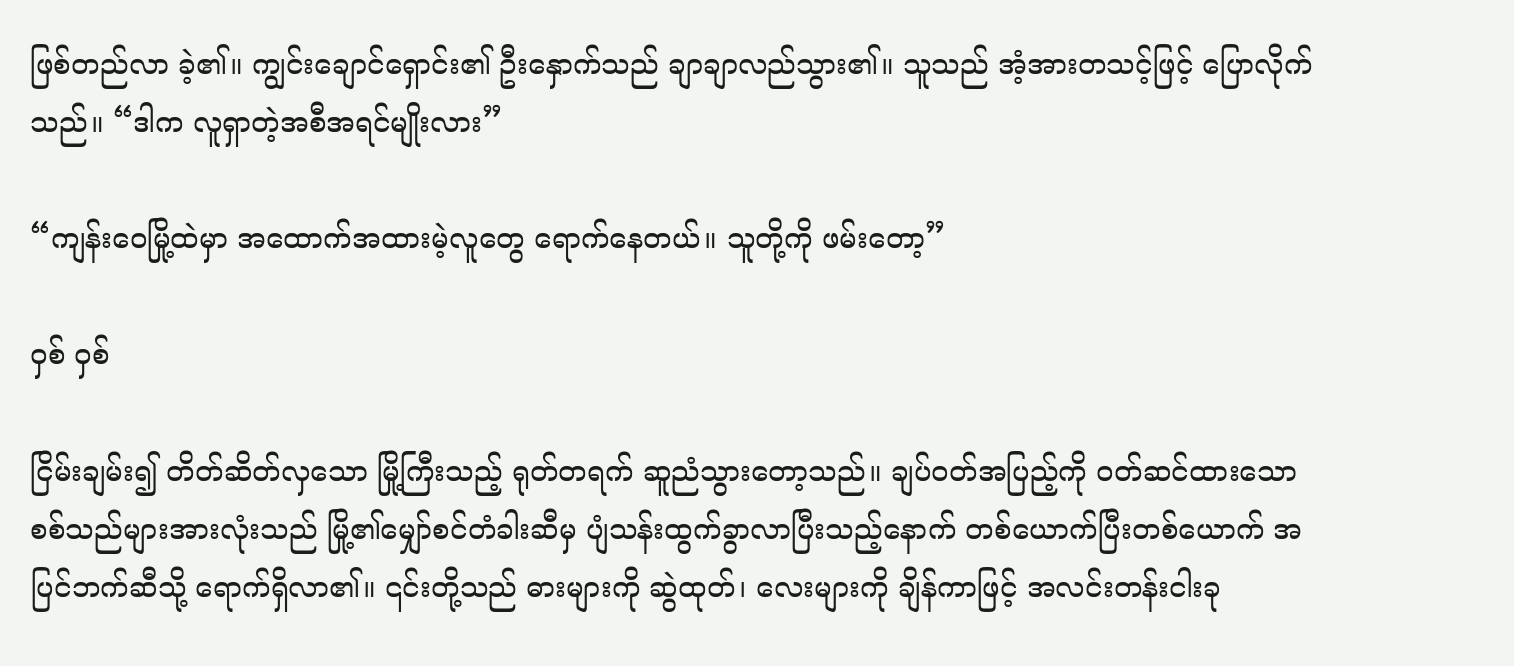ဖြစ်တည်လာ ခဲ့၏။ ကျွင်းချောင်ရှောင်း၏ ဦးနှောက်သည် ချာချာလည်သွား၏။ သူသည် အံ့အားတသင့်ဖြင့် ပြောလိုက်သည်။ “ဒါက လူရှာတဲ့အစီအရင်မျိုးလား”

“ကျန်းဝေမြို့ထဲမှာ အထောက်အထားမဲ့လူတွေ ရောက်နေတယ်။ သူတို့ကို ဖမ်းတော့”

ဝှစ် ဝှစ်

ငြိမ်းချမ်း၍ တိတ်ဆိတ်လှသော မြို့ကြီးသည့် ရုတ်တရက် ဆူညံသွားတော့သည်။ ချပ်ဝတ်အပြည့်ကို ဝတ်ဆင်ထားသော စစ်သည်များအားလုံးသည် မြို့၏မျှော်စင်တံခါးဆီမှ ပျံသန်းထွက်ခွာလာပြီးသည့်နောက် တစ်ယောက်ပြီးတစ်ယောက် အပြင်ဘက်ဆီသို့ ရောက်ရှိလာ၏။ ၎င်းတို့သည် ဓားများကို ဆွဲထုတ်၊ လေးများကို ချိန်ကာဖြင့် အလင်းတန်းငါးခု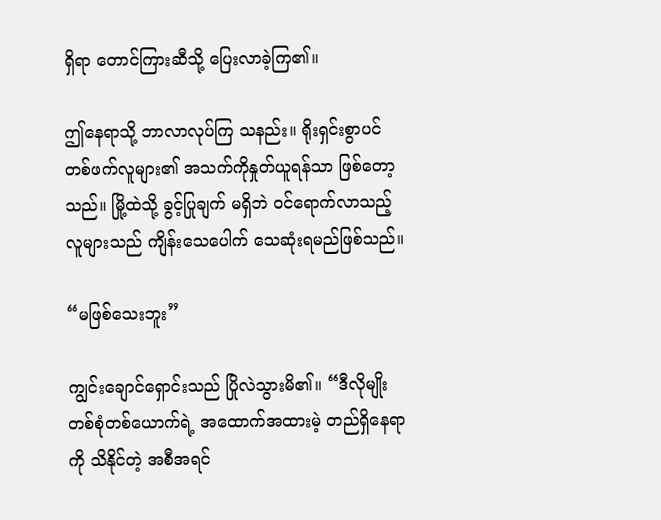ရှိရာ တောင်ကြားဆီသို့ ပြေးလာခဲ့ကြ၏။

ဤနေရာသို့ ဘာလာလုပ်ကြ သနည်း။ ရိုးရှင်းစွာပင် တစ်ဖက်လူများ၏ အသက်ကိုနှုတ်ယူရန်သာ ဖြစ်တော့သည်။ မြို့ထဲသို့ ခွင့်ပြုချက် မရှိဘဲ ဝင်ရောက်လာသည့်လူများသည် ကျိန်းသေပေါက် သေဆုံးရမည်ဖြစ်သည်။

“မဖြစ်သေးဘူး”

ကျွင်းချောင်ရှောင်းသည် ပြိုလဲသွားမိ၏။ “ဒီလိုမျိုး တစ်စုံတစ်ယောက်ရဲ့ အထောက်အထားမဲ့ တည်ရှိနေရာကို သိနိုင်တဲ့ အစီအရင်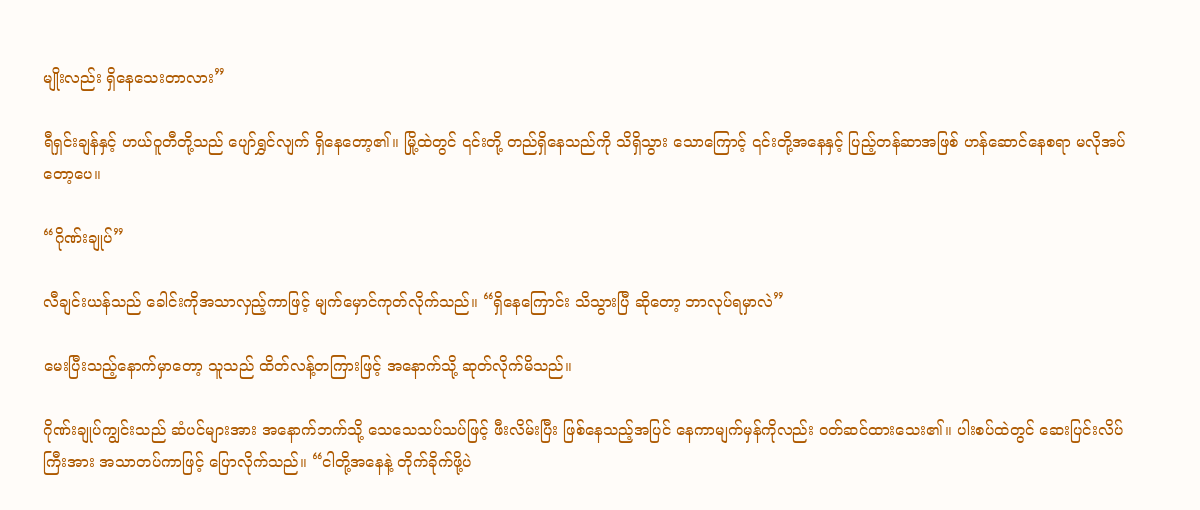မျိုးလည်း ရှိနေသေးတာလား”

ရီရှင်းချန်နှင့် ဟယ်ဝူတီတို့သည် ပျော်ရွှင်လျက် ရှိနေတော့၏။ မြို့ထဲတွင် ၎င်းတို့ တည်ရှိနေသည်ကို သိရှိသွား သောကြောင့် ၎င်းတို့အနေနှင့် ပြည့်တန်ဆာအဖြစ် ဟန်ဆောင်နေစရာ မလိုအပ်တော့ပေ။

“ဂိုဏ်းချုပ်”

လီချင်းယန်သည် ခေါင်းကိုအသာလှည့်ကာဖြင့် မျက်မှောင်ကုတ်လိုက်သည်။ “ရှိနေကြောင်း သိသွားပြီ ဆိုတော့ ဘာလုပ်ရမှာလဲ”

မေးပြီးသည့်နောက်မှာတော့ သူသည် ထိတ်လန့်တကြားဖြင့် အနောက်သို့ ဆုတ်လိုက်မိသည်။

ဂိုဏ်းချုပ်ကျွင်းသည် ဆံပင်များအား အနောက်ဘက်သို့ သေသေသပ်သပ်ဖြင့် ဖီးလိမ်းပြီး ဖြစ်နေသည့်အပြင် နေကာမျက်မှန်ကိုလည်း ဝတ်ဆင်ထားသေး၏။ ပါးစပ်ထဲတွင် ဆေးပြင်းလိပ်ကြီးအား အသာတပ်ကာဖြင့် ပြောလိုက်သည်။ “ငါတို့အနေနဲ့ တိုက်ခိုက်ဖို့ပဲ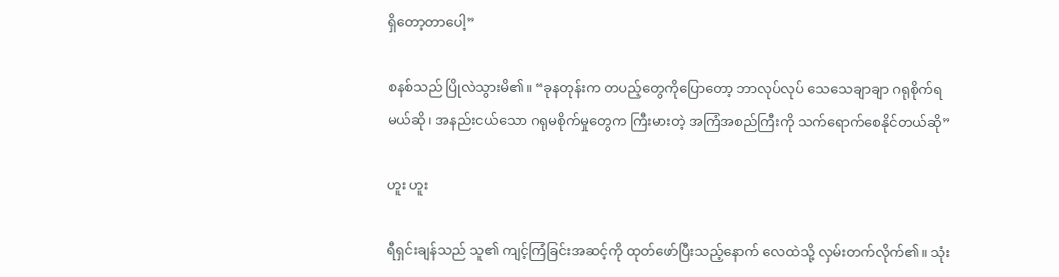ရှိတော့တာပေါ့”

စနစ်သည် ပြိုလဲသွားမိ၏။ “ခုနတုန်းက တပည့်တွေကိုပြောတော့ ဘာလုပ်လုပ် သေသေချာချာ ဂရုစိုက်ရမယ်ဆို၊ အနည်းငယ်သော ဂရုမစိုက်မှုတွေက ကြီးမားတဲ့ အကြံအစည်ကြီးကို သက်ရောက်စေနိုင်တယ်ဆို”

ဟူး ဟူး

ရီရှင်းချန်သည် သူ၏ ကျင့်ကြံခြင်းအဆင့်ကို ထုတ်ဖော်ပြီးသည့်နောက် လေထဲသို့ လှမ်းတက်လိုက်၏။ သုံး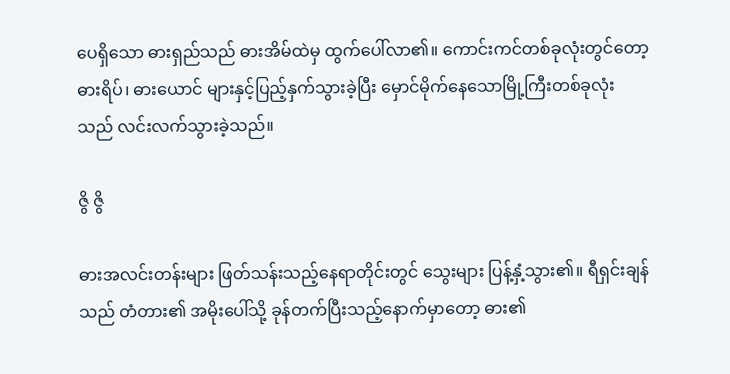ပေရှိသော ဓားရှည်သည် ဓားအိမ်ထဲမှ ထွက်ပေါ်လာ၏။ ကောင်းကင်တစ်ခုလုံးတွင်တော့ ဓားရိပ်၊ ဓားယောင် များနှင့်ပြည့်နှက်သွားခဲ့ပြီး မှောင်မိုက်နေသောမြို့ကြီးတစ်ခုလုံးသည် လင်းလက်သွားခဲ့သည်။

ဇွိ ဇွိ

ဓားအလင်းတန်းများ ဖြတ်သန်းသည့်နေရာတိုင်းတွင် သွေးများ ပြန့်နှံ့သွား၏။ ရီရှင်းချန်သည် တံတား၏ အမိုးပေါ်သို့ ခုန်တက်ပြီးသည့်နောက်မှာတော့ ဓား၏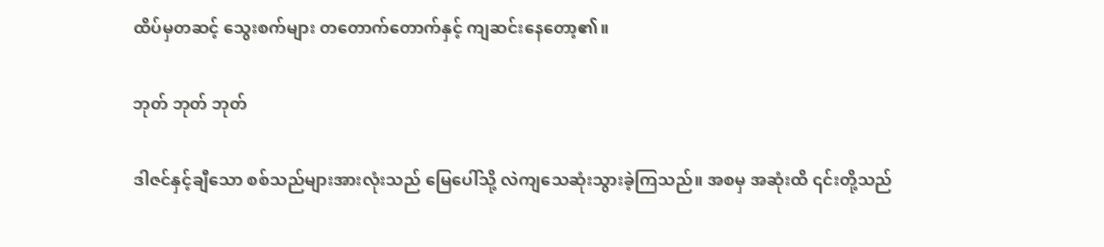ထိပ်မှတဆင့် သွေးစက်များ တတောက်တောက်နှင့် ကျဆင်းနေတော့၏။

ဘုတ် ဘုတ် ဘုတ်

ဒါဇင်နှင့်ချီသော စစ်သည်များအားလုံးသည် မြေပေါ်သို့ လဲကျသေဆုံးသွားခဲ့ကြသည်။ အစမှ အဆုံးထိ ၎င်းတို့သည်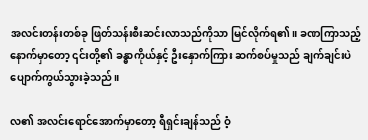အလင်းတန်းတစ်ခု ဖြတ်သန်းစီးဆင်းလာသည်ကိုသာ မြင်လိုက်ရ၏။ ခဏကြာသည့် နောက်မှာတော့ ၎င်းတို့၏ ခန္ဓာကိုယ်နှင့် ဦးနှောက်ကြား ဆက်စပ်မှုသည် ချက်ချင်းပဲ ပျောက်ကွယ်သွားခဲ့သည်။

လ၏ အလင်းရောင်အောက်မှာတော့ ရီရှင်းချန်သည် ဝံ့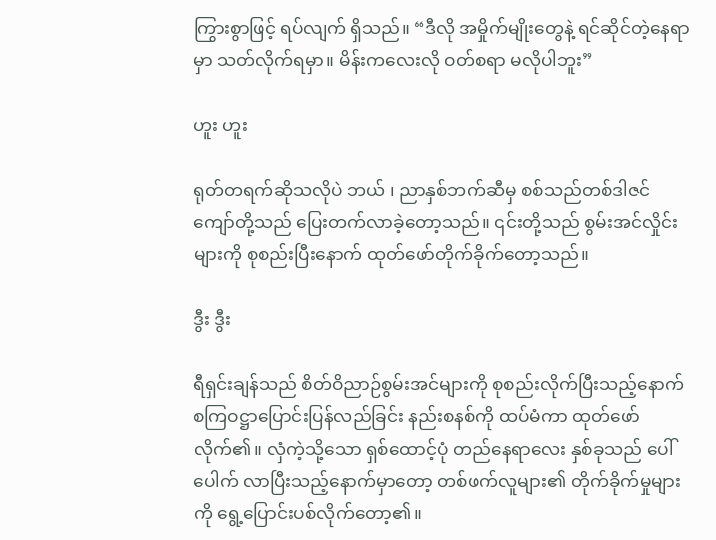ကြွားစွာဖြင့် ရပ်လျက် ရှိသည်။ “ဒီလို အမှိုက်မျိုးတွေနဲ့ ရင်ဆိုင်တဲ့နေရာမှာ သတ်လိုက်ရမှာ။ မိန်းကလေးလို ဝတ်စရာ မလိုပါဘူး”

ဟူး ဟူး

ရုတ်တရက်ဆိုသလိုပဲ ဘယ် ၊ ညာနှစ်ဘက်ဆီမှ စစ်သည်တစ်ဒါဇင်ကျော်တို့သည် ပြေးတက်လာခဲ့တော့သည်။ ၎င်းတို့သည် စွမ်းအင်လှိုင်းများကို စုစည်းပြီးနောက် ထုတ်ဖော်တိုက်ခိုက်တော့သည်။

ဒွီး ဒွီး

ရီရှင်းချန်သည် စိတ်ဝိညာဉ်စွမ်းအင်များကို စုစည်းလိုက်ပြီးသည့်နောက် စကြဝဋ္ဌာပြောင်းပြန်လည်ခြင်း နည်းစနစ်ကို ထပ်မံကာ ထုတ်ဖော်လိုက်၏။ လှံကဲ့သို့သော ရှစ်ထောင့်ပုံ တည်နေရာလေး နှစ်ခုသည် ပေါ်ပေါက် လာပြီးသည့်နောက်မှာတော့ တစ်ဖက်လူများ၏ တိုက်ခိုက်မှုများကို ရွေ့ပြောင်းပစ်လိုက်တော့၏။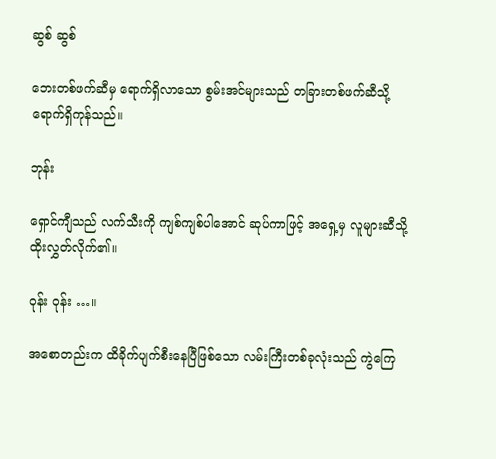ဆွစ် ဆွစ်

ဘေးတစ်ဖက်ဆီမှ ရောက်ရှိလာသော စွမ်းအင်များသည် တခြားတစ်ဖက်ဆီသို့ ရောက်ရှိကုန်သည်။

ဘုန်း

ရှောင်ကျီသည် လက်သီးကို ကျစ်ကျစ်ပါအောင် ဆုပ်ကာဖြင့် အရှေ့မှ လူများဆီသို့ ထိုးလွှတ်လိုက်၏။

ဝုန်း ဝုန်း …။

အစောတည်းက ထိခိုက်ပျက်စီးနေပြီဖြစ်သော လမ်းကြီးတစ်ခုလုံးသည် ကွဲကြေ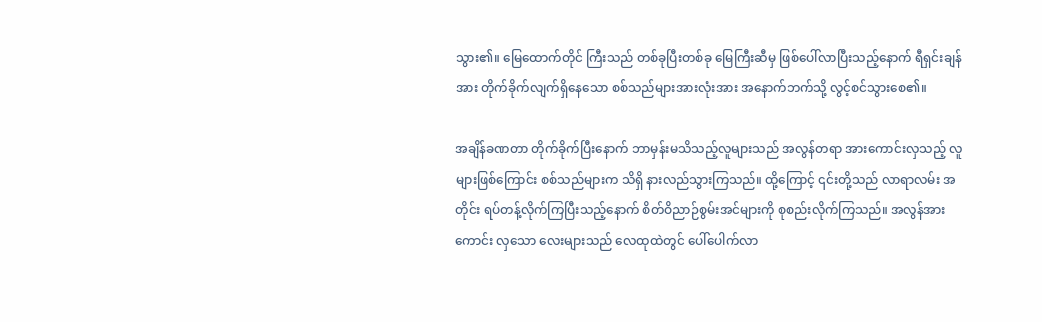သွား၏။ မြေထောက်တိုင် ကြီးသည် တစ်ခုပြီးတစ်ခု မြေကြီးဆီမှ ဖြစ်ပေါ်လာပြီးသည့်နောက် ရီရှင်းချန်အား တိုက်ခိုက်လျက်ရှိနေသော စစ်သည်များအားလုံးအား အနောက်ဘက်သို့ လွင့်စင်သွားစေ၏။

အချိန်ခဏတာ တိုက်ခိုက်ပြီးနောက် ဘာမှန်းမသိသည့်လူများသည် အလွန်တရာ အားကောင်းလှသည့် လူများဖြစ်ကြောင်း စစ်သည်များက သိရှိ နားလည်သွားကြသည်။ ထို့ကြောင့် ၎င်းတို့သည် လာရာလမ်း အတိုင်း ရပ်တန့်လိုက်ကြပြီးသည့်နောက် စိတ်ဝိညာဉ်စွမ်းအင်များကို စုစည်းလိုက်ကြသည်။ အလွန်အားကောင်း လှသော လေးများသည် လေထုထဲတွင် ပေါ်ပေါက်လာ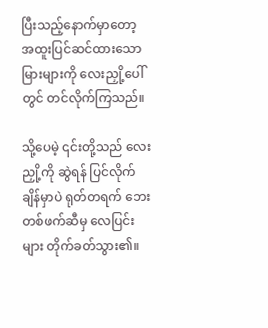ပြီးသည့်နောက်မှာတော့ အထူးပြင်ဆင်ထားသော မြားများကို လေးညှို့ပေါ်တွင် တင်လိုက်ကြသည်။

သို့ပေမဲ့ ၎င်းတို့သည် လေးညှို့ကို ဆွဲရန် ပြင်လိုက်ချိန်မှာပဲ ရုတ်တရက် ဘေးတစ်ဖက်ဆီမှ လေပြင်းများ တိုက်ခတ်သွား၏။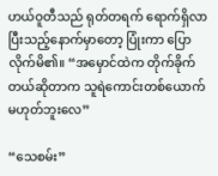ဟယ်ဝူတီသည် ရုတ်တရက် ရောက်ရှိလာပြီးသည့်နောက်မှာတော့ ပြုံးကာ ပြောလိုက်မိ၏။ “အမှောင်ထဲက တိုက်ခိုက်တယ်ဆိုတာက သူရဲကောင်းတစ်ယောက် မဟုတ်ဘူးလေ”

“သေစမ်း”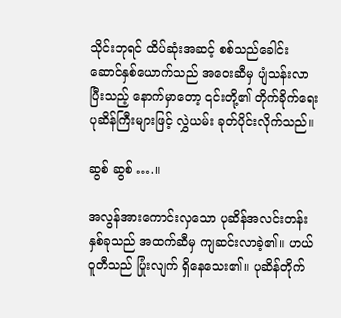သိုင်းဘုရင် ထိပ်ဆုံးအဆင့် စစ်သည်ခေါင်းဆောင်နှစ်ယောက်သည် အဝေးဆီမှ ပျံသန်းလာပြီးသည့် နောက်မှာတော့ ၎င်းတို့၏ တိုက်ခိုက်ရေးပုဆိန်ကြီးများဖြင့် လွှဲယမ်း ခုတ်ပိုင်းလိုက်သည်။

ဆွစ် ဆွစ် ….။

အလွန်အားကောင်းလှသော ပုဆိန်အလင်းတန်းနှစ်ခုသည် အထက်ဆီမှ ကျဆင်းလာခဲ့၏။ ဟယ်ဝူတီသည် ပြုံးလျက် ရှိနေသေး၏။ ပုဆိန်တိုက်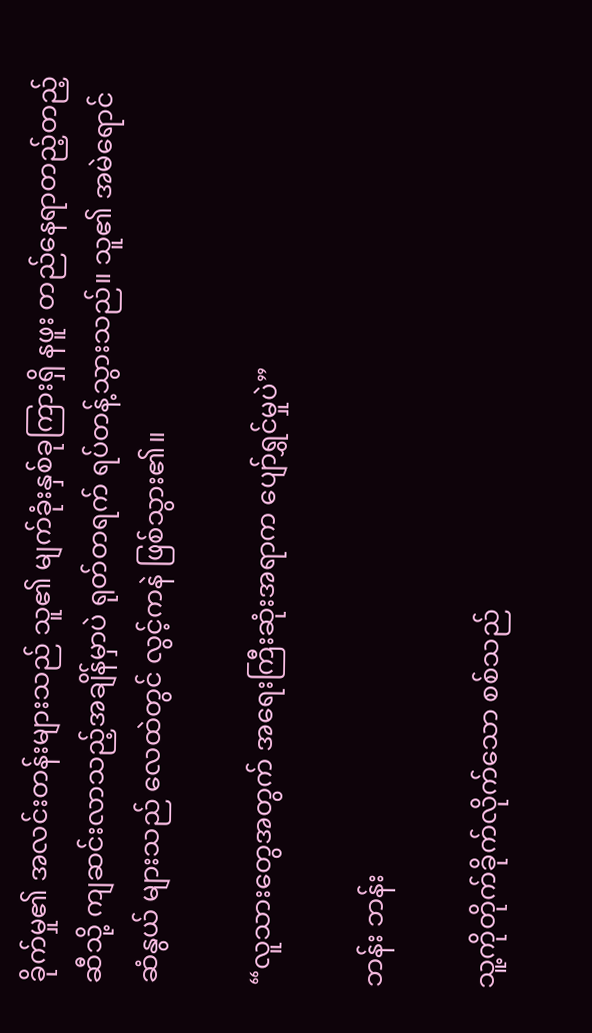ခိုက်မှု၏ အလင်းတန်းများသည် သူ၏ မျက်ခုံးနှစ်ခုကြားရှိ နဖူး တည်နေရာတည့်တည့်ဆီသို့ ကျဆင်းလာသည့်အချိန်မှာပဲ ရုတ်တရက် ရပ်တန့်သွားသည်။ သူ၏ အမဲရောင်ဆံနွယ် များသည် လေထဲတွင် လွင့်ကနဲ ဖြစ်သွား၏။

“လူသားတွေအတွက် အရေးကြီးဆုံးအရာက ပျော်ရွှင်မှုပဲ”

ဘန်း ဘန်း

သူ့ကိုတိုက်ခိုက်လိုက်သော စစ်သည်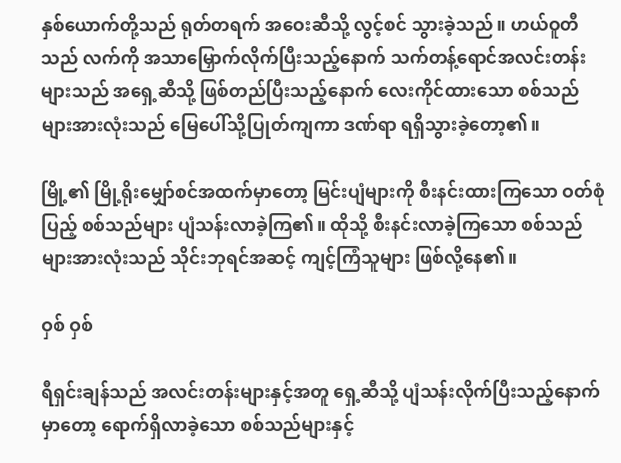နှစ်ယောက်တို့သည် ရုတ်တရက် အဝေးဆီသို့ လွင့်စင် သွားခဲ့သည်။ ဟယ်ဝူတီသည် လက်ကို အသာမြှောက်လိုက်ပြီးသည့်နောက် သက်တန့်ရောင်အလင်းတန်းများသည် အရှေ့ဆီသို့ ဖြစ်တည်ပြီးသည့်နောက် လေးကိုင်ထားသော စစ်သည်များအားလုံးသည် မြေပေါ်သို့ပြုတ်ကျကာ ဒဏ်ရာ ရရှိသွားခဲ့တော့၏။

မြို့၏ မြို့ရိုးမျှော်စင်အထက်မှာတော့ မြင်းပျံများကို စီးနင်းထားကြသော ဝတ်စုံပြည့် စစ်သည်များ ပျံသန်းလာခဲ့ကြ၏။ ထိုသို့ စီးနင်းလာခဲ့ကြသော စစ်သည်များအားလုံးသည် သိုင်းဘုရင်အဆင့် ကျင့်ကြံသူများ ဖြစ်လို့နေ၏။

ဝှစ် ဝှစ်

ရီရှင်းချန်သည် အလင်းတန်းများနှင့်အတူ ရှေ့ဆီသို့ ပျံသန်းလိုက်ပြီးသည့်နောက်မှာတော့ ရောက်ရှိလာခဲ့သော စစ်သည်များနှင့်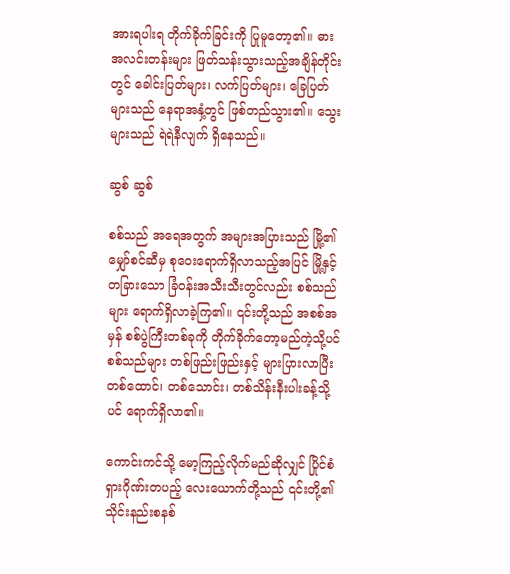အားရပါးရ တိုက်ခိုက်ခြင်းကို ပြုမူတော့၏။ ဓားအလင်းတန်းများ ဖြတ်သန်းသွားသည့်အချိန်တိုင်း တွင် ခေါင်းပြတ်များ၊ လက်ပြတ်များ၊ ခြေပြတ်များသည် နေရာအနှံ့တွင် ဖြစ်တည်သွား၏။ သွေးများသည် ရဲရဲနီလျက် ရှိနေသည်။

ဆွစ် ဆွစ်

စစ်သည် အရေအတွက် အများအပြားသည် မြို့၏မျှော်စင်ဆီမှ စုဝေးရောက်ရှိလာသည့်အပြင် မြို့နှင့် တခြားသော ခြံဝန်းအသီးသီးတွင်လည်း စစ်သည်များ ရောက်ရှိလာခဲ့ကြ၏။ ၎င်းတို့သည် အစစ်အမှန် စစ်ပွဲကြီးတစ်ခုကို တိုက်ခိုက်တော့မည်ကဲ့သို့ပင် စစ်သည်များ တစ်ဖြည်းဖြည်းနှင့် များပြားလာပြီး တစ်ထောင်၊ တစ်သောင်း၊ တစ်သိန်းနီးပါးခန့်သို့ပင် ရောက်ရှိလာ၏။

ကောင်းကင်သို့ မော့ကြည့်လိုက်မည်ဆိုလျှင် ပြိုင်စံရှားဂိုဏ်းတပည့် လေးယောက်တို့သည် ၎င်းတို့၏ သိုင်းနည်းစနစ်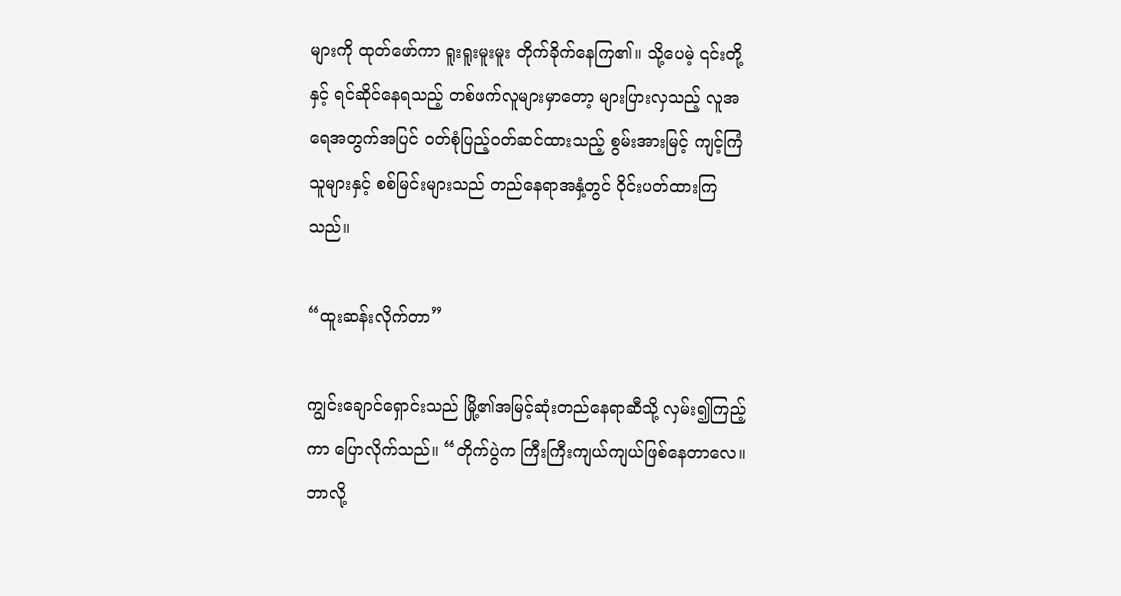များကို ထုတ်ဖော်ကာ ရူးရူးမူးမူး တိုက်ခိုက်နေကြ၏။ သို့ပေမဲ့ ၎င်းတို့နှင့် ရင်ဆိုင်နေရသည့် တစ်ဖက်လူများမှာတော့ များပြားလှသည့် လူအရေအတွက်အပြင် ဝတ်စုံပြည့်ဝတ်ဆင်ထားသည့် စွမ်းအားမြင့် ကျင့်ကြံသူများနှင့် စစ်မြင်းများသည် တည်နေရာအနှံ့တွင် ဝိုင်းပတ်ထားကြသည်။

“ထူးဆန်းလိုက်တာ”

ကျွင်းချောင်ရှောင်းသည် မြို့၏အမြင့်ဆုံးတည်နေရာဆီသို့ လှမ်း၍ကြည့်ကာ ပြောလိုက်သည်။ “တိုက်ပွဲက ကြီးကြီးကျယ်ကျယ်ဖြစ်နေတာလေ။ ဘာလို့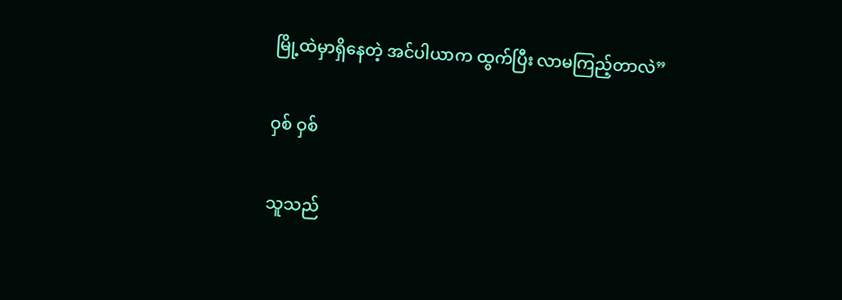မြို့ထဲမှာရှိနေတဲ့ အင်ပါယာက ထွက်ပြီး လာမကြည့်တာလဲ”

ဝှစ် ဝှစ်

သူသည်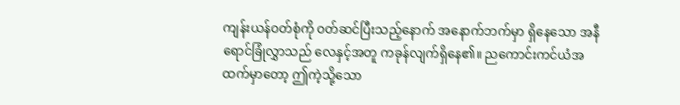ကျန်းယန်ဝတ်စုံကို ဝတ်ဆင်ပြီးသည့်နောက် အနောက်ဘက်မှာ ရှိနေသော အနီရောင်ခြုံလွှာသည် လေနှင့်အတူ ကခုန်လျက်ရှိနေ၏။ ညကောင်းကင်ယံအထက်မှာတော့ ဤကဲ့သို့သော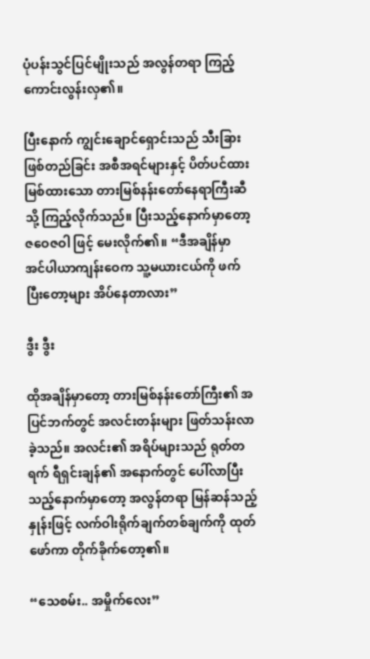ပုံပန်းသွင်ပြင်မျိုးသည် အလွန်တရာ ကြည့်ကောင်းလွန်းလှ၏။

ပြီးနောက် ကျွင်းချောင်ရှောင်းသည် သီးခြားဖြစ်တည်ခြင်း အစီအရင်များနှင့် ပိတ်ပင်ထားမြစ်ထားသော တားမြစ်နန်းတော်နေရာကြီးဆီသို့ ကြည့်လိုက်သည်။ ပြီးသည့်နောက်မှာတော့ ဇဝေဇဝါ ဖြင့် မေးလိုက်၏။ “ဒီအချိန်မှာ အင်ပါယာကျန်းဝေက သူ့မယားငယ်ကို ဖက်ပြီးတော့များ အိပ်နေတာလား”

ဒွီး ဒွီး

ထိုအချိန်မှာတော့ တားမြစ်နန်းတော်ကြီး၏ အပြင်ဘက်တွင် အလင်းတန်းများ ဖြတ်သန်းလာခဲ့သည်။ အလင်း၏ အရိပ်များသည် ရုတ်တရက် ရီရှင်းချန်၏ အနောက်တွင် ပေါ်လာပြီးသည့်နောက်မှာတော့ အလွန်တရာ မြန်ဆန်သည့်နှုန်းဖြင့် လက်ဝါးရိုက်ချက်တစ်ချက်ကို ထုတ်ဖော်ကာ တိုက်ခိုက်တော့၏။

“သေစမ်း.. အမှိုက်လေး”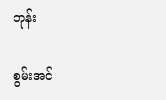ဘုန်း

စွမ်းအင်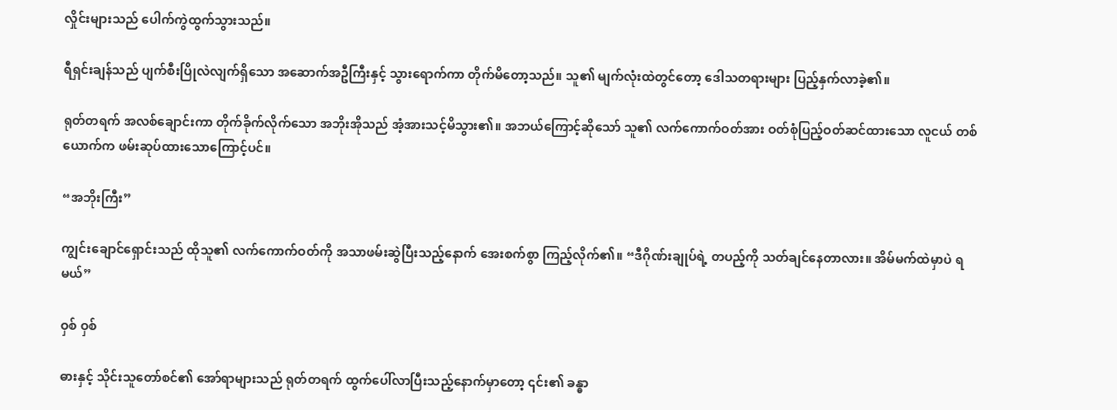လှိုင်းများသည် ပေါက်ကွဲထွက်သွားသည်။

ရီရှင်းချန်သည် ပျက်စီးပြိုလဲလျက်ရှိသော အဆောက်အဦကြီးနှင့် သွားရောက်ကာ တိုက်မိတော့သည်။ သူ၏ မျက်လုံးထဲတွင်တော့ ဒေါသတရားများ ပြည့်နှက်လာခဲ့၏။

ရုတ်တရက် အလစ်ချောင်းကာ တိုက်ခိုက်လိုက်သော အဘိုးအိုသည် အံ့အားသင့်မိသွား၏။ အဘယ်ကြောင့်ဆိုသော် သူ၏ လက်ကောက်ဝတ်အား ဝတ်စုံပြည့်ဝတ်ဆင်ထားသော လူငယ် တစ်ယောက်က ဖမ်းဆုပ်ထားသောကြောင့်ပင်။

“အဘိုးကြီး”

ကျွင်းချောင်ရှောင်းသည် ထိုသူ၏ လက်ကောက်ဝတ်ကို အသာဖမ်းဆွဲပြီးသည့်နောက် အေးစက်စွာ ကြည့်လိုက်၏။ “ဒီဂိုဏ်းချုပ်ရဲ့ တပည့်ကို သတ်ချင်နေတာလား။ အိမ်မက်ထဲမှာပဲ ရမယ်”

ဝှစ် ဝှစ်

ဓားနှင့် သိုင်းသူတော်စင်၏ အော်ရာများသည် ရုတ်တရက် ထွက်ပေါ်လာပြီးသည့်နောက်မှာတော့ ၎င်း၏ ခန္ဓာ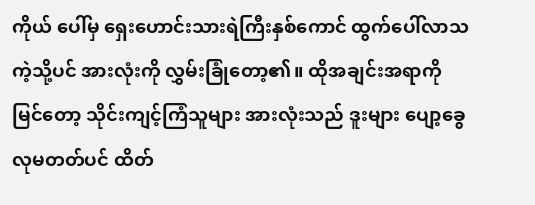ကိုယ် ပေါ်မှ ရှေးဟောင်းသားရဲကြီးနှစ်ကောင် ထွက်ပေါ်လာသကဲ့သို့ပင် အားလုံးကို လွှမ်းခြုံတော့၏။ ထိုအချင်းအရာကိုမြင်တော့ သိုင်းကျင့်ကြံသူများ အားလုံးသည် ဒူးများ ပျော့ခွေလုမတတ်ပင် ထိတ်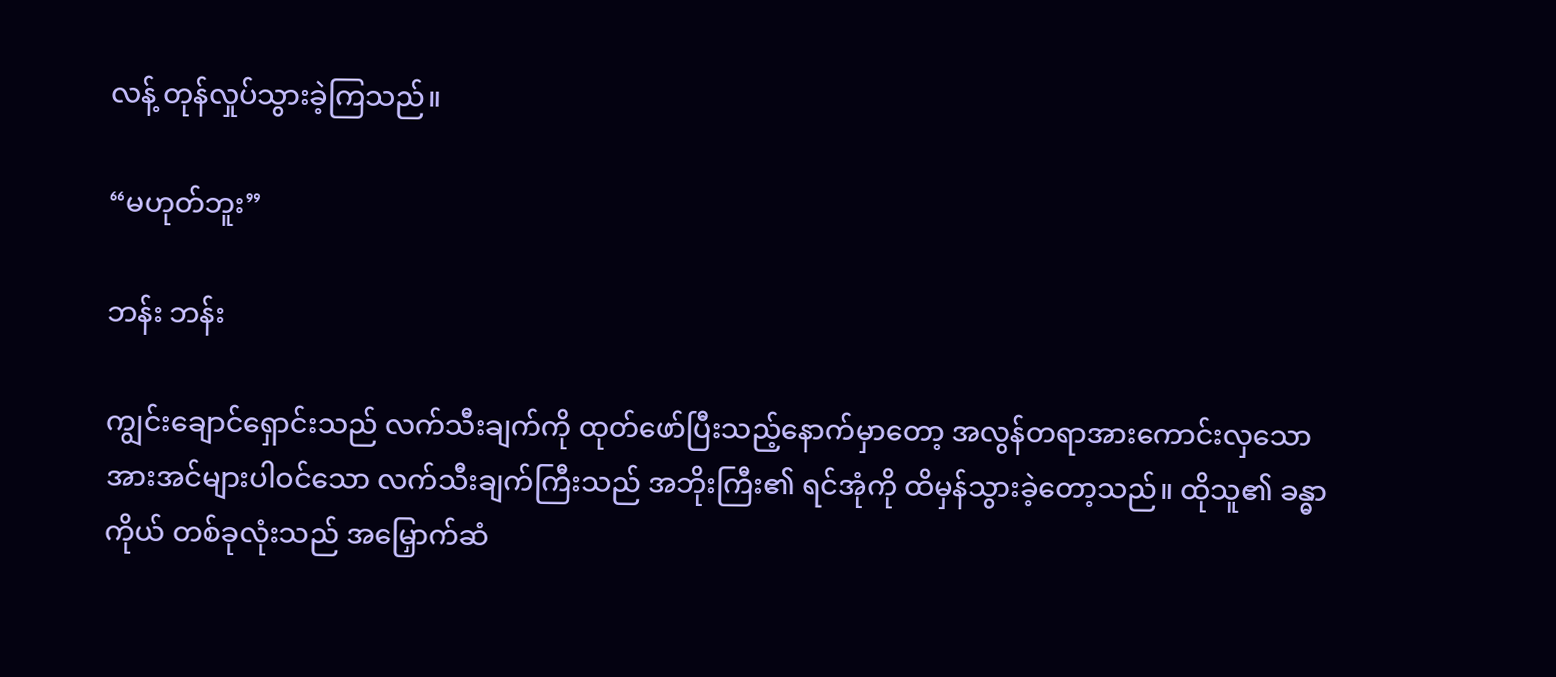လန့် တုန်လှုပ်သွားခဲ့ကြသည်။

“မဟုတ်ဘူး”

ဘန်း ဘန်း

ကျွင်းချောင်ရှောင်းသည် လက်သီးချက်ကို ထုတ်ဖော်ပြီးသည့်နောက်မှာတော့ အလွန်တရာအားကောင်းလှသော အားအင်များပါဝင်သော လက်သီးချက်ကြီးသည် အဘိုးကြီး၏ ရင်အုံကို ထိမှန်သွားခဲ့တော့သည်။ ထိုသူ၏ ခန္ဓာကိုယ် တစ်ခုလုံးသည် အမြှောက်ဆံ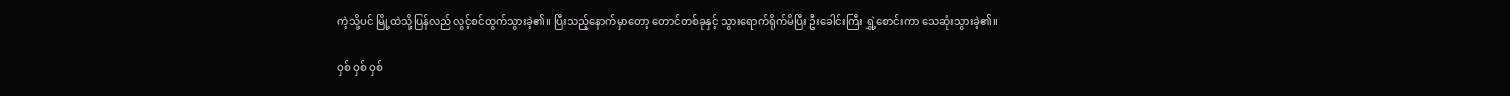ကဲ့သို့ပင် မြို့ထဲသို့ပြန်လည် လွင့်စင်ထွက်သွားခဲ့၏။ ပြီးသည့်နောက်မှာတော့ တောင်တစ်ခုနှင့် သွားရောက်ရိုက်မိပြီး ဦးခေါင်းကြီး ရွှဲ့စောင်းကာ သေဆုံးသွားခဲ့၏။

ဝှစ် ဝှစ် ဝှစ်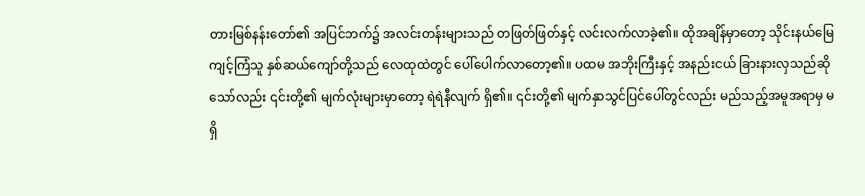တားမြစ်နန်းတော်၏ အပြင်ဘက်၌ အလင်းတန်းများသည် တဖြတ်ဖြတ်နှင့် လင်းလက်လာခဲ့၏။ ထိုအချိန်မှာတော့ သိုင်းနယ်မြေကျင့်ကြံသူ နှစ်ဆယ်ကျော်တို့သည် လေထုထဲတွင် ပေါ်ပေါက်လာတော့၏။ ပထမ အဘိုးကြီးနှင့် အနည်းငယ် ခြားနားလှသည်ဆိုသော်လည်း ၎င်းတို့၏ မျက်လုံးများမှာတော့ ရဲရဲနီလျက် ရှိ၏။ ၎င်းတို့၏ မျက်နှာသွင်ပြင်ပေါ်တွင်လည်း မည်သည့်အမူအရာမှ မရှိ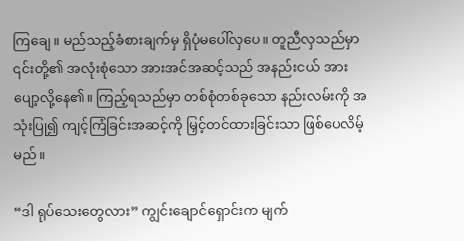ကြချေ။ မည်သည့်ခံစားချက်မှ ရှိပုံမပေါ်လှပေ။ တူညီလှသည်မှာ ၎င်းတို့၏ အလုံးစုံသော အားအင်အဆင့်သည် အနည်းငယ် အားပျော့လို့နေ၏။ ကြည့်ရသည်မှာ တစ်စုံတစ်ခုသော နည်းလမ်းကို အသုံးပြု၍ ကျင့်ကြံခြင်းအဆင့်ကို မြှင့်တင်ထားခြင်းသာ ဖြစ်ပေလိမ့်မည်။

“ဒါ ရုပ်သေးတွေလား” ကျွင်းချောင်ရှောင်းက မျက်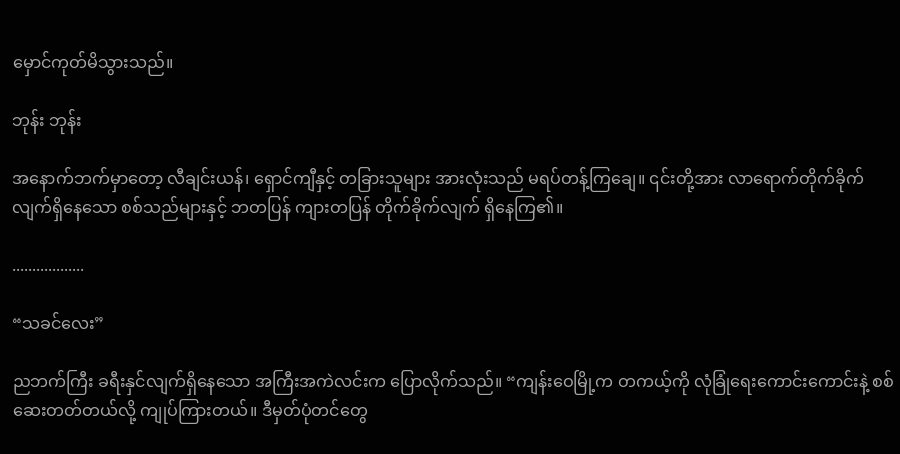မှောင်ကုတ်မိသွားသည်။

ဘုန်း ဘုန်း

အနောက်ဘက်မှာတော့ လီချင်းယန်၊ ရှောင်ကျီနှင့် တခြားသူများ အားလုံးသည် မရပ်တန့်ကြချေ။ ၎င်းတို့အား လာရောက်တိုက်ခိုက်လျက်ရှိနေသော စစ်သည်များနှင့် ဘတပြန် ကျားတပြန် တိုက်ခိုက်လျက် ရှိနေကြ၏။

..................

“သခင်လေး”

ညဘက်ကြီး ခရီးနှင်လျက်ရှိနေသော အကြီးအကဲလင်းက ပြောလိုက်သည်။ “ကျန်းဝေမြို့က တကယ့်ကို လုံခြုံရေးကောင်းကောင်းနဲ့ စစ်ဆေးတတ်တယ်လို့ ကျုပ်ကြားတယ်။ ဒီမှတ်ပုံတင်တွေ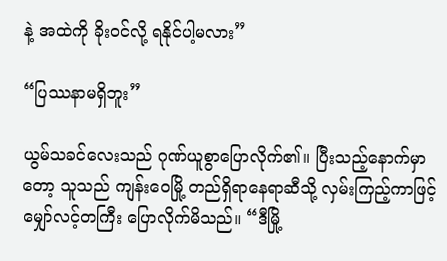နဲ့ အထဲကို ခိုးဝင်လို့ ရနိုင်ပါ့မလား”

“ပြဿနာမရှိဘူး”

ယွမ်သခင်လေးသည် ဂုဏ်ယူစွာပြောလိုက်၏။ ပြီးသည့်နောက်မှာတော့ သူသည် ကျန်းဝေမြို့ တည်ရှိရာနေရာဆီသို့ လှမ်းကြည့်ကာဖြင့် မျှော်လင့်တကြီး ပြောလိုက်မိသည်။ “ဒီမြို့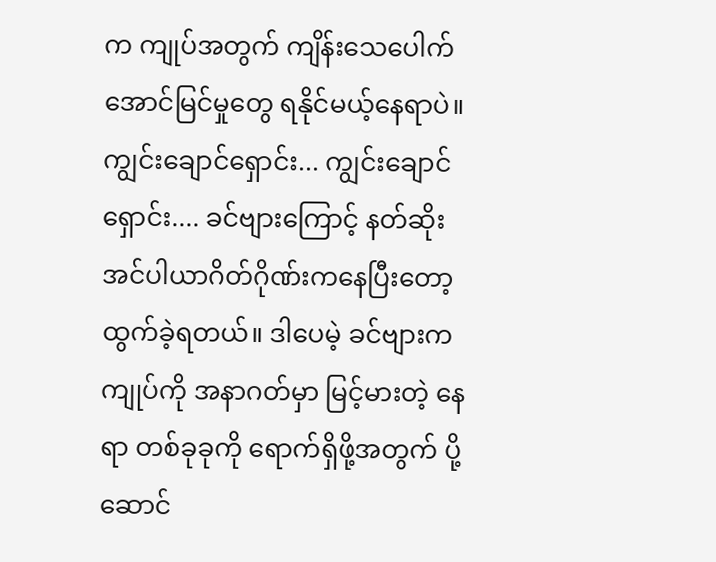က ကျုပ်အတွက် ကျိန်းသေပေါက် အောင်မြင်မှုတွေ ရနိုင်မယ့်နေရာပဲ။ ကျွင်းချောင်ရှောင်း... ကျွင်းချောင်ရှောင်း.... ခင်ဗျားကြောင့် နတ်ဆိုးအင်ပါယာဂိတ်ဂိုဏ်းကနေပြီးတော့ ထွက်ခဲ့ရတယ်။ ဒါပေမဲ့ ခင်ဗျားက ကျုပ်ကို အနာဂတ်မှာ မြင့်မားတဲ့ နေရာ တစ်ခုခုကို ရောက်ရှိဖို့အတွက် ပို့ဆောင်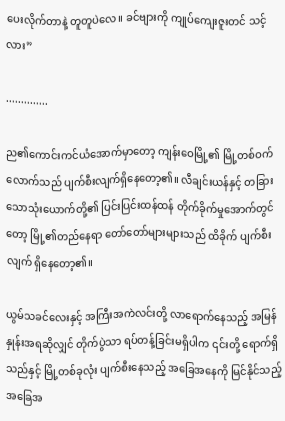ပေးလိုက်တာနဲ့ တူတူပဲလေ။ ခင်ဗျားကို ကျုပ်ကျေးဇူးတင် သင့်လား”

..............

ည၏ကောင်းကင်ယံအောက်မှာတော့ ကျန်းဝေမြို့၏ မြို့တစ်ဝက်လောက်သည် ပျက်စီးလျက်ရှိနေတော့၏။ လီချင်းယန်နှင့် တခြားသောသုံးယောက်တို့၏ ပြင်းပြင်းထန်ထန် တိုက်ခိုက်မှုအောက်တွင်တော့ မြို့၏တည်နေရာ တော်တော်များများသည် ထိခိုက် ပျက်စီးလျက် ရှိနေတော့၏။

ယွမ်သခင်လေးနှင့် အကြီးအကဲလင်းတို့ လာရောက်နေသည့် အမြန်နှုန်းအရဆိုလျှင် တိုက်ပွဲသာ ရပ်တန့်ခြင်းမရှိပါက ၎င်းတို့ ရောက်ရှိသည်နှင့် မြို့တစ်ခုလုံး ပျက်စီးနေသည့် အခြေအနေကို မြင်နိုင်သည့် အခြေအ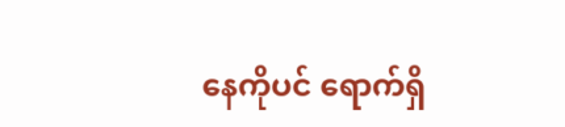နေကိုပင် ရောက်ရှိ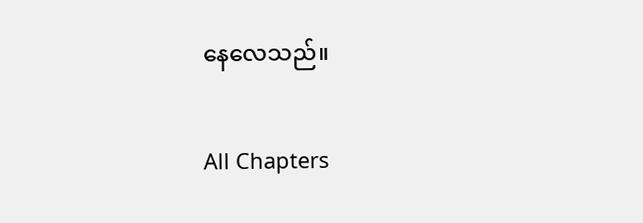နေလေသည်။

All Chapters